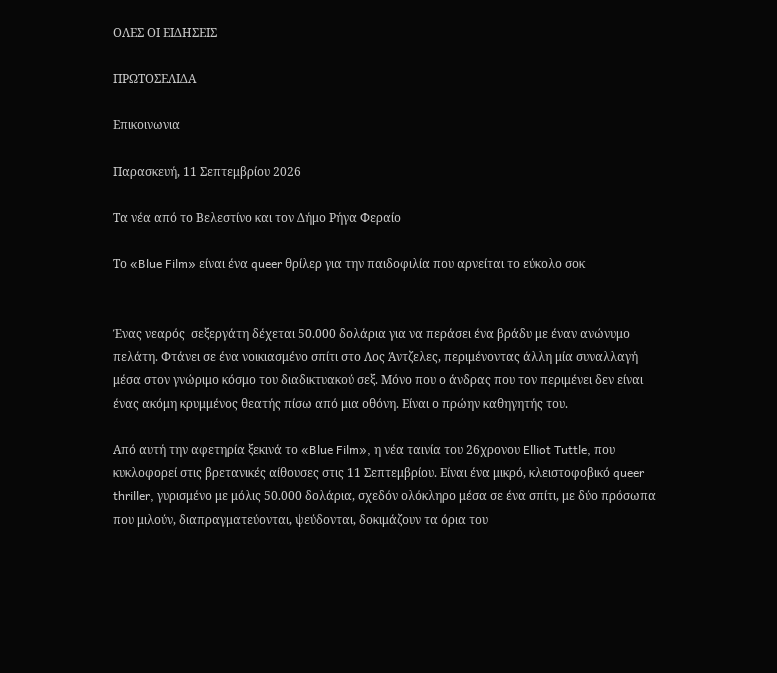ΟΛΕΣ ΟΙ ΕΙΔΗΣΕΙΣ

ΠΡΩΤΟΣΕΛΙΔΑ

Επικοινωνια

Παρασκευή, 11 Σεπτεμβρίου 2026

Τα νέα από το Βελεστίνο και τον Δήμο Ρήγα Φεραίο

Το «Blue Film» είναι ένα queer θρίλερ για την παιδοφιλία που αρνείται το εύκολο σοκ


Ένας νεαρός  σεξεργάτη δέχεται 50.000 δολάρια για να περάσει ένα βράδυ με έναν ανώνυμο πελάτη. Φτάνει σε ένα νοικιασμένο σπίτι στο Λος Άντζελες, περιμένοντας άλλη μία συναλλαγή μέσα στον γνώριμο κόσμο του διαδικτυακού σεξ. Μόνο που ο άνδρας που τον περιμένει δεν είναι ένας ακόμη κρυμμένος θεατής πίσω από μια οθόνη. Είναι ο πρώην καθηγητής του.

Από αυτή την αφετηρία ξεκινά το «Blue Film», η νέα ταινία του 26χρονου Elliot Tuttle, που κυκλοφορεί στις βρετανικές αίθουσες στις 11 Σεπτεμβρίου. Είναι ένα μικρό, κλειστοφοβικό queer thriller, γυρισμένο με μόλις 50.000 δολάρια, σχεδόν ολόκληρο μέσα σε ένα σπίτι, με δύο πρόσωπα που μιλούν, διαπραγματεύονται, ψεύδονται, δοκιμάζουν τα όρια του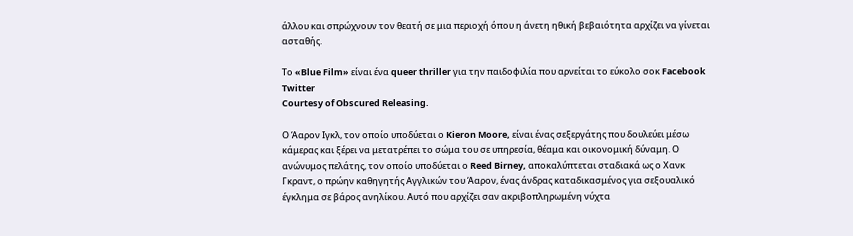άλλου και σπρώχνουν τον θεατή σε μια περιοχή όπου η άνετη ηθική βεβαιότητα αρχίζει να γίνεται ασταθής.

Το «Blue Film» είναι ένα queer thriller για την παιδοφιλία που αρνείται το εύκολο σοκ Facebook Twitter
Courtesy of Obscured Releasing.

Ο Άαρον Ιγκλ, τον οποίο υποδύεται ο Kieron Moore, είναι ένας σεξεργάτης που δουλεύει μέσω κάμερας και ξέρει να μετατρέπει το σώμα του σε υπηρεσία, θέαμα και οικονομική δύναμη. Ο ανώνυμος πελάτης, τον οποίο υποδύεται ο Reed Birney, αποκαλύπτεται σταδιακά ως ο Χανκ Γκραντ, ο πρώην καθηγητής Αγγλικών του Άαρον, ένας άνδρας καταδικασμένος για σεξουαλικό έγκλημα σε βάρος ανηλίκου. Αυτό που αρχίζει σαν ακριβοπληρωμένη νύχτα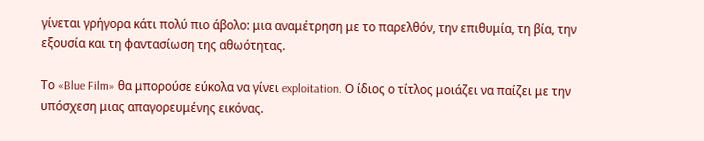γίνεται γρήγορα κάτι πολύ πιο άβολο: μια αναμέτρηση με το παρελθόν, την επιθυμία, τη βία, την εξουσία και τη φαντασίωση της αθωότητας.

Το «Blue Film» θα μπορούσε εύκολα να γίνει exploitation. Ο ίδιος ο τίτλος μοιάζει να παίζει με την υπόσχεση μιας απαγορευμένης εικόνας.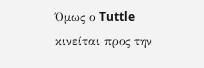Όμως ο Tuttle κινείται προς την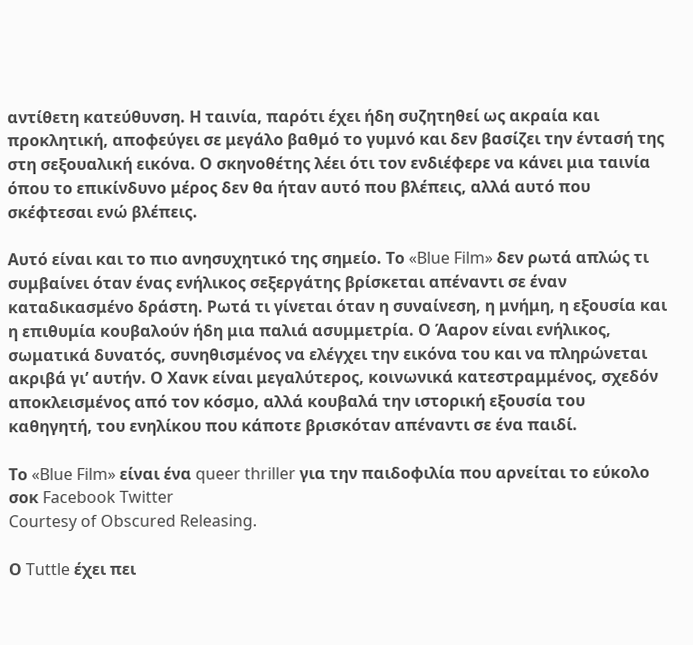αντίθετη κατεύθυνση. Η ταινία, παρότι έχει ήδη συζητηθεί ως ακραία και προκλητική, αποφεύγει σε μεγάλο βαθμό το γυμνό και δεν βασίζει την έντασή της στη σεξουαλική εικόνα. Ο σκηνοθέτης λέει ότι τον ενδιέφερε να κάνει μια ταινία όπου το επικίνδυνο μέρος δεν θα ήταν αυτό που βλέπεις, αλλά αυτό που σκέφτεσαι ενώ βλέπεις.

Αυτό είναι και το πιο ανησυχητικό της σημείο. Το «Blue Film» δεν ρωτά απλώς τι συμβαίνει όταν ένας ενήλικος σεξεργάτης βρίσκεται απέναντι σε έναν καταδικασμένο δράστη. Ρωτά τι γίνεται όταν η συναίνεση, η μνήμη, η εξουσία και η επιθυμία κουβαλούν ήδη μια παλιά ασυμμετρία. Ο Άαρον είναι ενήλικος, σωματικά δυνατός, συνηθισμένος να ελέγχει την εικόνα του και να πληρώνεται ακριβά γι’ αυτήν. Ο Χανκ είναι μεγαλύτερος, κοινωνικά κατεστραμμένος, σχεδόν αποκλεισμένος από τον κόσμο, αλλά κουβαλά την ιστορική εξουσία του καθηγητή, του ενηλίκου που κάποτε βρισκόταν απέναντι σε ένα παιδί.

Το «Blue Film» είναι ένα queer thriller για την παιδοφιλία που αρνείται το εύκολο σοκ Facebook Twitter
Courtesy of Obscured Releasing.

Ο Tuttle έχει πει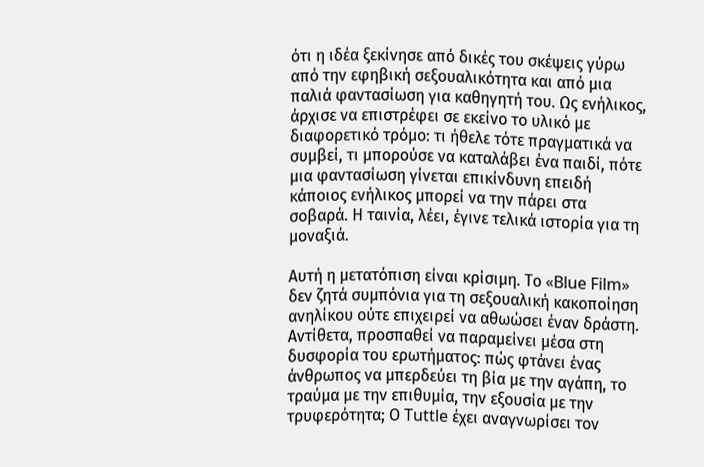ότι η ιδέα ξεκίνησε από δικές του σκέψεις γύρω από την εφηβική σεξουαλικότητα και από μια παλιά φαντασίωση για καθηγητή του. Ως ενήλικος, άρχισε να επιστρέφει σε εκείνο το υλικό με διαφορετικό τρόμο: τι ήθελε τότε πραγματικά να συμβεί, τι μπορούσε να καταλάβει ένα παιδί, πότε μια φαντασίωση γίνεται επικίνδυνη επειδή κάποιος ενήλικος μπορεί να την πάρει στα σοβαρά. Η ταινία, λέει, έγινε τελικά ιστορία για τη μοναξιά.

Αυτή η μετατόπιση είναι κρίσιμη. Το «Blue Film» δεν ζητά συμπόνια για τη σεξουαλική κακοποίηση ανηλίκου ούτε επιχειρεί να αθωώσει έναν δράστη. Αντίθετα, προσπαθεί να παραμείνει μέσα στη δυσφορία του ερωτήματος: πώς φτάνει ένας άνθρωπος να μπερδεύει τη βία με την αγάπη, το τραύμα με την επιθυμία, την εξουσία με την τρυφερότητα; Ο Tuttle έχει αναγνωρίσει τον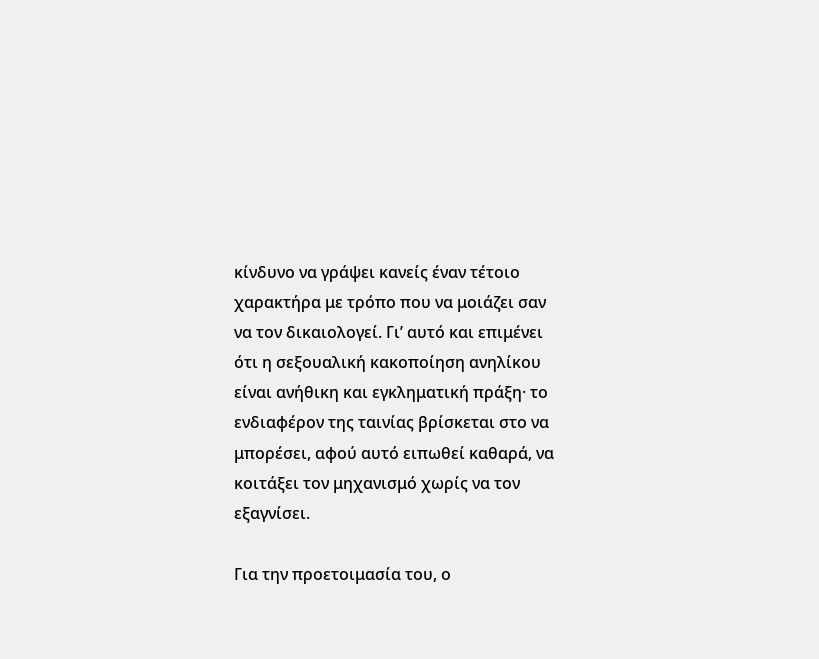κίνδυνο να γράψει κανείς έναν τέτοιο χαρακτήρα με τρόπο που να μοιάζει σαν να τον δικαιολογεί. Γι’ αυτό και επιμένει ότι η σεξουαλική κακοποίηση ανηλίκου είναι ανήθικη και εγκληματική πράξη· το ενδιαφέρον της ταινίας βρίσκεται στο να μπορέσει, αφού αυτό ειπωθεί καθαρά, να κοιτάξει τον μηχανισμό χωρίς να τον εξαγνίσει.

Για την προετοιμασία του, ο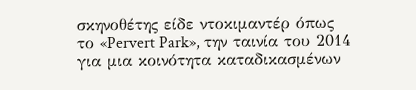σκηνοθέτης είδε ντοκιμαντέρ όπως το «Pervert Park», την ταινία του 2014 για μια κοινότητα καταδικασμένων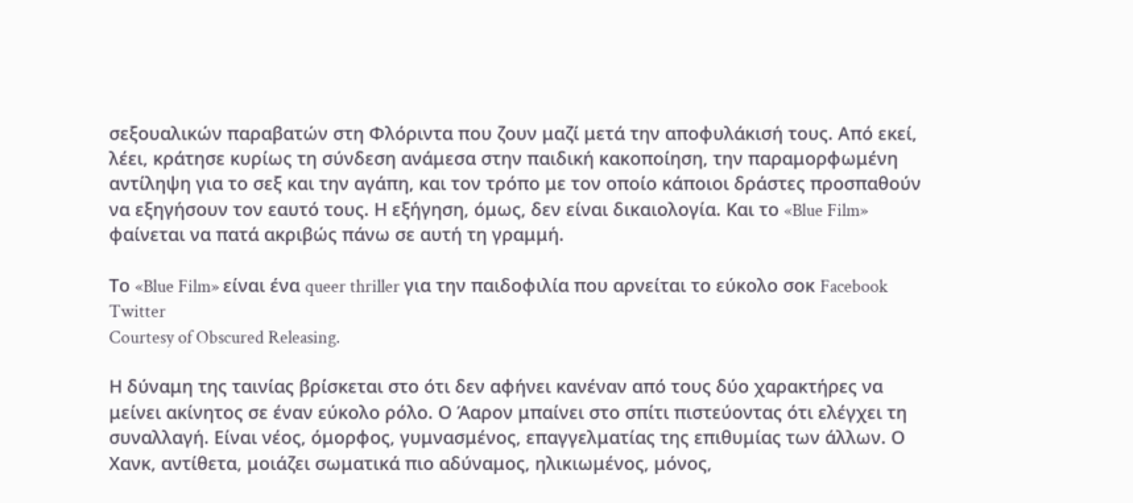σεξουαλικών παραβατών στη Φλόριντα που ζουν μαζί μετά την αποφυλάκισή τους. Από εκεί, λέει, κράτησε κυρίως τη σύνδεση ανάμεσα στην παιδική κακοποίηση, την παραμορφωμένη αντίληψη για το σεξ και την αγάπη, και τον τρόπο με τον οποίο κάποιοι δράστες προσπαθούν να εξηγήσουν τον εαυτό τους. Η εξήγηση, όμως, δεν είναι δικαιολογία. Και το «Blue Film» φαίνεται να πατά ακριβώς πάνω σε αυτή τη γραμμή.

Το «Blue Film» είναι ένα queer thriller για την παιδοφιλία που αρνείται το εύκολο σοκ Facebook Twitter
Courtesy of Obscured Releasing.

Η δύναμη της ταινίας βρίσκεται στο ότι δεν αφήνει κανέναν από τους δύο χαρακτήρες να μείνει ακίνητος σε έναν εύκολο ρόλο. Ο Άαρον μπαίνει στο σπίτι πιστεύοντας ότι ελέγχει τη συναλλαγή. Είναι νέος, όμορφος, γυμνασμένος, επαγγελματίας της επιθυμίας των άλλων. Ο Χανκ, αντίθετα, μοιάζει σωματικά πιο αδύναμος, ηλικιωμένος, μόνος,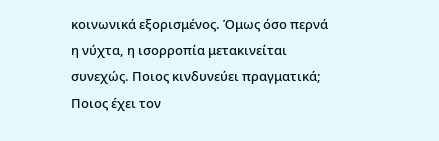κοινωνικά εξορισμένος. Όμως όσο περνά η νύχτα, η ισορροπία μετακινείται συνεχώς. Ποιος κινδυνεύει πραγματικά; Ποιος έχει τον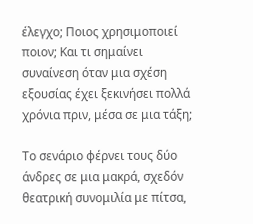έλεγχο; Ποιος χρησιμοποιεί ποιον; Και τι σημαίνει συναίνεση όταν μια σχέση εξουσίας έχει ξεκινήσει πολλά χρόνια πριν, μέσα σε μια τάξη;

Το σενάριο φέρνει τους δύο άνδρες σε μια μακρά, σχεδόν θεατρική συνομιλία με πίτσα,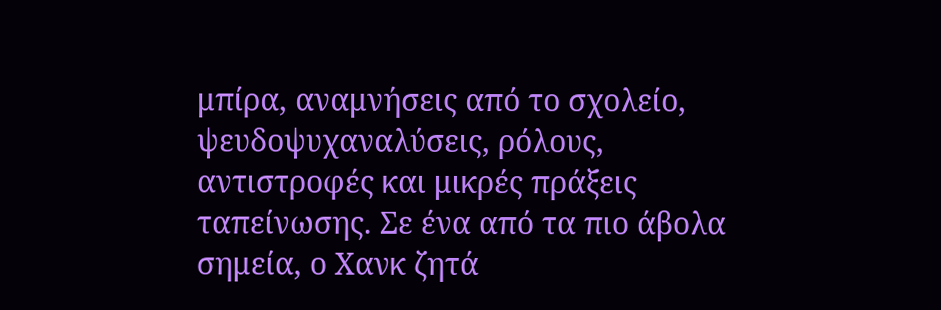μπίρα, αναμνήσεις από το σχολείο, ψευδοψυχαναλύσεις, ρόλους, αντιστροφές και μικρές πράξεις ταπείνωσης. Σε ένα από τα πιο άβολα σημεία, ο Χανκ ζητά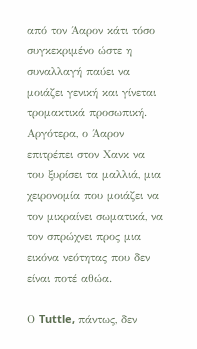από τον Άαρον κάτι τόσο συγκεκριμένο ώστε η συναλλαγή παύει να μοιάζει γενική και γίνεται τρομακτικά προσωπική. Αργότερα, ο Άαρον επιτρέπει στον Χανκ να του ξυρίσει τα μαλλιά, μια χειρονομία που μοιάζει να τον μικραίνει σωματικά, να τον σπρώχνει προς μια εικόνα νεότητας που δεν είναι ποτέ αθώα.

Ο Tuttle, πάντως, δεν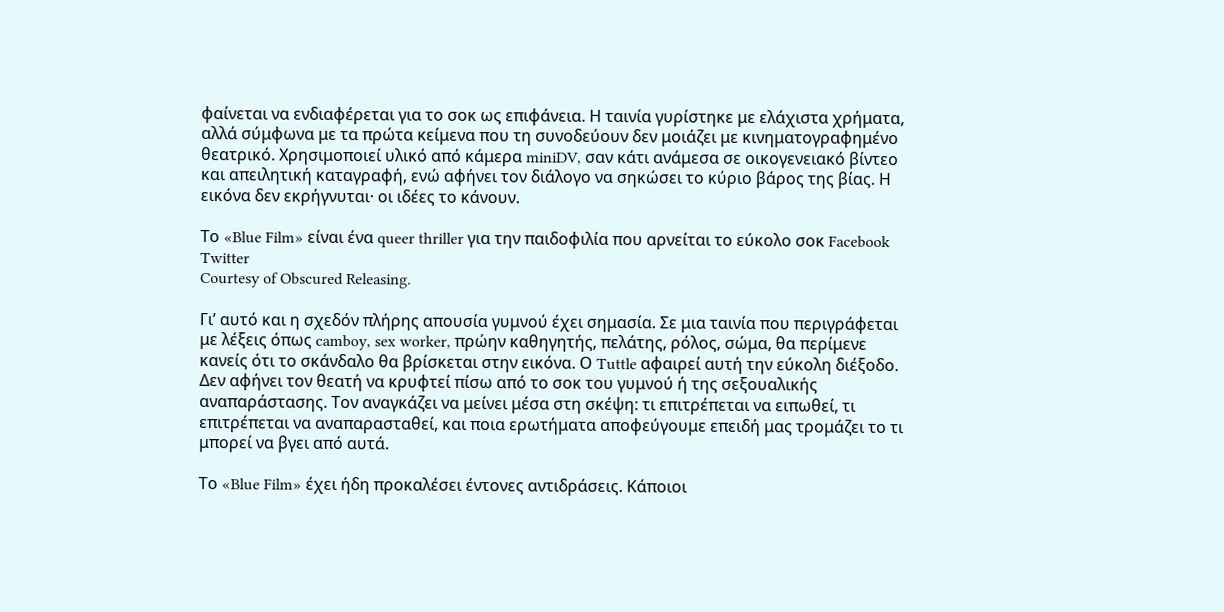φαίνεται να ενδιαφέρεται για το σοκ ως επιφάνεια. Η ταινία γυρίστηκε με ελάχιστα χρήματα, αλλά σύμφωνα με τα πρώτα κείμενα που τη συνοδεύουν δεν μοιάζει με κινηματογραφημένο θεατρικό. Χρησιμοποιεί υλικό από κάμερα miniDV, σαν κάτι ανάμεσα σε οικογενειακό βίντεο και απειλητική καταγραφή, ενώ αφήνει τον διάλογο να σηκώσει το κύριο βάρος της βίας. Η εικόνα δεν εκρήγνυται· οι ιδέες το κάνουν.

Το «Blue Film» είναι ένα queer thriller για την παιδοφιλία που αρνείται το εύκολο σοκ Facebook Twitter
Courtesy of Obscured Releasing.

Γι’ αυτό και η σχεδόν πλήρης απουσία γυμνού έχει σημασία. Σε μια ταινία που περιγράφεται με λέξεις όπως camboy, sex worker, πρώην καθηγητής, πελάτης, ρόλος, σώμα, θα περίμενε κανείς ότι το σκάνδαλο θα βρίσκεται στην εικόνα. Ο Tuttle αφαιρεί αυτή την εύκολη διέξοδο. Δεν αφήνει τον θεατή να κρυφτεί πίσω από το σοκ του γυμνού ή της σεξουαλικής αναπαράστασης. Τον αναγκάζει να μείνει μέσα στη σκέψη: τι επιτρέπεται να ειπωθεί, τι επιτρέπεται να αναπαρασταθεί, και ποια ερωτήματα αποφεύγουμε επειδή μας τρομάζει το τι μπορεί να βγει από αυτά.

Το «Blue Film» έχει ήδη προκαλέσει έντονες αντιδράσεις. Κάποιοι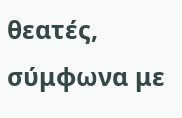θεατές, σύμφωνα με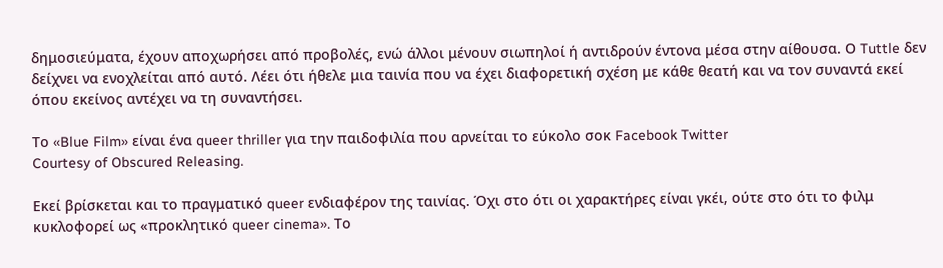δημοσιεύματα, έχουν αποχωρήσει από προβολές, ενώ άλλοι μένουν σιωπηλοί ή αντιδρούν έντονα μέσα στην αίθουσα. Ο Tuttle δεν δείχνει να ενοχλείται από αυτό. Λέει ότι ήθελε μια ταινία που να έχει διαφορετική σχέση με κάθε θεατή και να τον συναντά εκεί όπου εκείνος αντέχει να τη συναντήσει.

Το «Blue Film» είναι ένα queer thriller για την παιδοφιλία που αρνείται το εύκολο σοκ Facebook Twitter
Courtesy of Obscured Releasing.

Εκεί βρίσκεται και το πραγματικό queer ενδιαφέρον της ταινίας. Όχι στο ότι οι χαρακτήρες είναι γκέι, ούτε στο ότι το φιλμ κυκλοφορεί ως «προκλητικό queer cinema». Το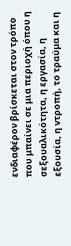ενδιαφέρον βρίσκεται στον τρόπο που μπαίνει σε μια περιοχή όπου η σεξουαλικότητα, η εργασία, η εξουσία, η ντροπή, το τραύμα και η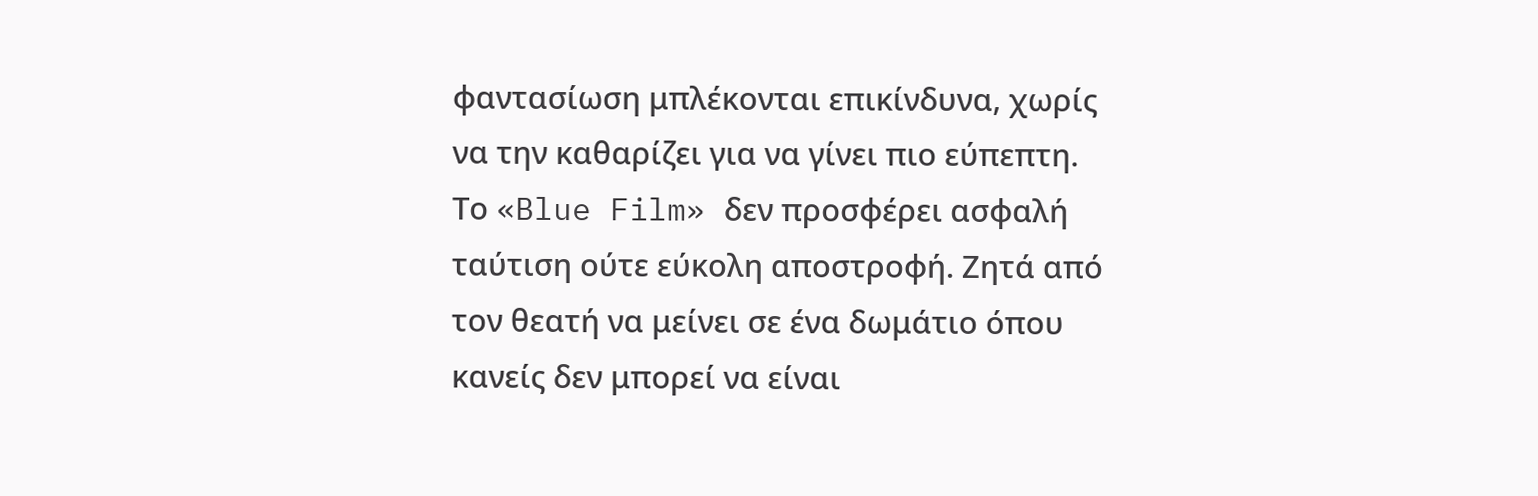φαντασίωση μπλέκονται επικίνδυνα, χωρίς να την καθαρίζει για να γίνει πιο εύπεπτη. Το «Blue Film» δεν προσφέρει ασφαλή ταύτιση ούτε εύκολη αποστροφή. Ζητά από τον θεατή να μείνει σε ένα δωμάτιο όπου κανείς δεν μπορεί να είναι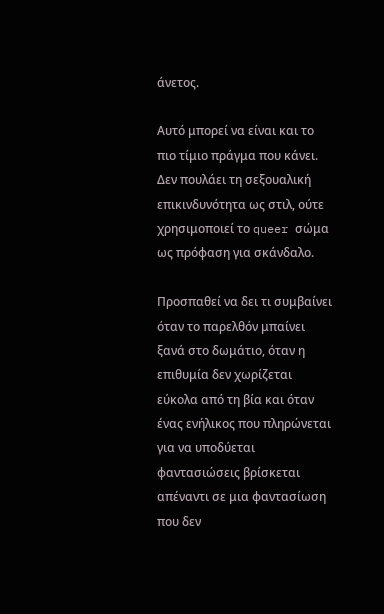άνετος.

Αυτό μπορεί να είναι και το πιο τίμιο πράγμα που κάνει. Δεν πουλάει τη σεξουαλική επικινδυνότητα ως στιλ, ούτε χρησιμοποιεί το queer σώμα ως πρόφαση για σκάνδαλο.

Προσπαθεί να δει τι συμβαίνει όταν το παρελθόν μπαίνει ξανά στο δωμάτιο, όταν η επιθυμία δεν χωρίζεται εύκολα από τη βία και όταν ένας ενήλικος που πληρώνεται για να υποδύεται φαντασιώσεις βρίσκεται απέναντι σε μια φαντασίωση που δεν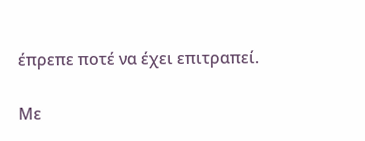έπρεπε ποτέ να έχει επιτραπεί.

Με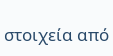στοιχεία από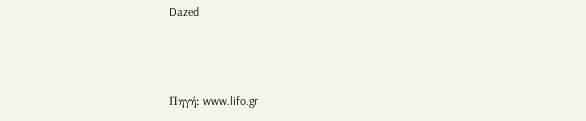Dazed



Πηγή: www.lifo.gr